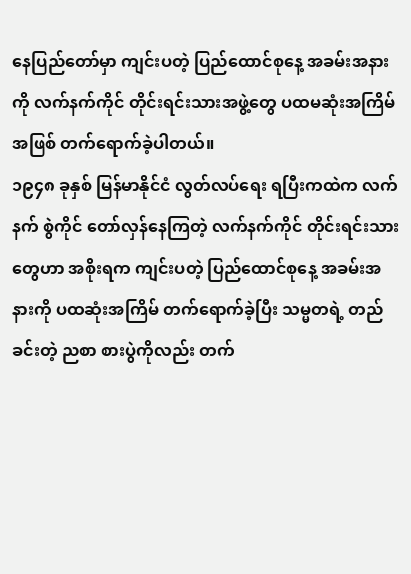နေပြည်တော်မှာ ကျင်းပတဲ့ ပြည်ထောင်စုနေ့ အခမ်းအနားကို လက်နက်ကိုင် တိုင်းရင်းသားအဖွဲ့တွေ ပထမဆုံးအကြိမ်အဖြစ် တက်ရောက်ခဲ့ပါတယ်။
၁၉၄၈ ခုနှစ် မြန်မာနိုင်ငံ လွတ်လပ်ရေး ရပြီးကထဲက လက်နက် စွဲကိုင် တော်လှန်နေကြတဲ့ လက်နက်ကိုင် တိုင်းရင်းသားတွေဟာ အစိုးရက ကျင်းပတဲ့ ပြည်ထောင်စုနေ့ အခမ်းအနားကို ပထဆုံးအကြိမ် တက်ရောက်ခဲ့ပြီး သမ္မတရဲ့ တည်ခင်းတဲ့ ညစာ စားပွဲကိုလည်း တက်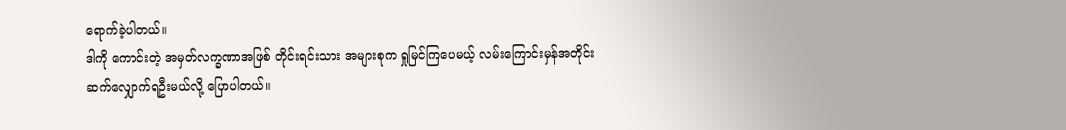ရောက်ခဲ့ပါတယ်။
ဒါကို ကောင်းတဲ့ အမှတ်လက္ခဏာအဖြစ် တိုင်းရင်းသား အများစုက ရှုမြင်ကြပေမယ့် လမ်းကြောင်းမှန်အတိုင်း ဆက်လျှောက်ရဦးမယ်လို့ ပြောပါတယ်။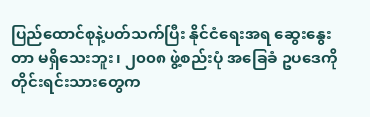ပြည်ထောင်စုနဲ့ပတ်သက်ပြီး နိုင်ငံရေးအရ ဆွေးနွေးတာ မရှိသေးဘူး၊ ၂၀၀၈ ဖွဲ့စည်းပုံ အခြေခံ ဥပဒေကို တိုင်းရင်းသားတွေက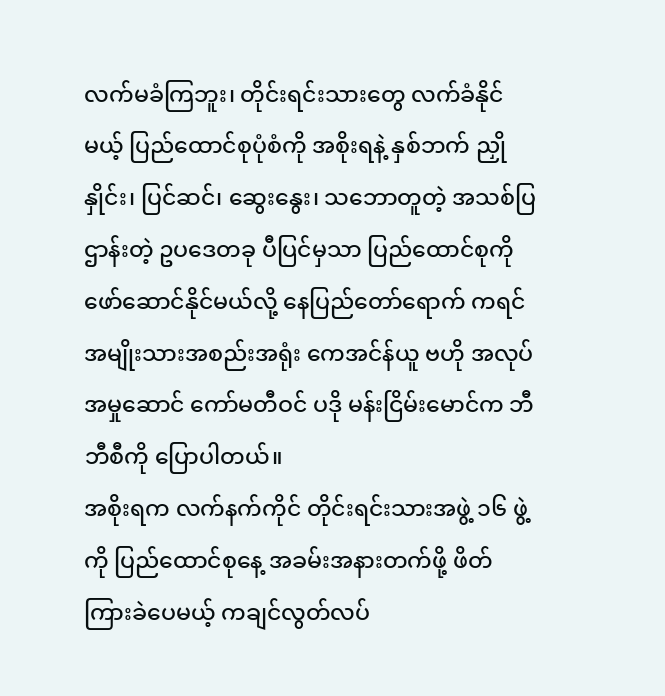လက်မခံကြဘူး၊ တိုင်းရင်းသားတွေ လက်ခံနိုင်မယ့် ပြည်ထောင်စုပုံစံကို အစိုးရနဲ့ နှစ်ဘက် ညှိုနှိုင်း၊ ပြင်ဆင်၊ ဆွေးနွေး၊ သဘောတူတဲ့ အသစ်ပြဌာန်းတဲ့ ဥပဒေတခု ပီပြင်မှသာ ပြည်ထောင်စုကို ဖော်ဆောင်နိုင်မယ်လို့ နေပြည်တော်ရောက် ကရင်အမျိုးသားအစည်းအရုံး ကေအင်န်ယူ ဗဟို အလုပ်အမှုဆောင် ကော်မတီဝင် ပဒို မန်းငြိမ်းမောင်က ဘီဘီစီကို ပြောပါတယ်။
အစိုးရက လက်နက်ကိုင် တိုင်းရင်းသားအဖွဲ့ ၁၆ ဖွဲ့ကို ပြည်ထောင်စုနေ့ အခမ်းအနားတက်ဖို့ ဖိတ်ကြားခဲပေမယ့် ကချင်လွတ်လပ်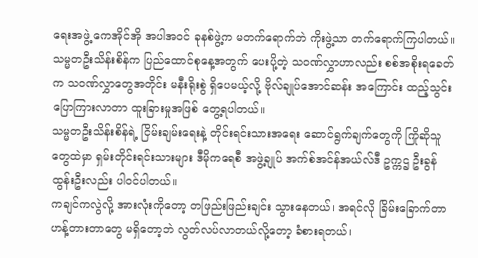ရေးအဖွဲ့ ကေအိုင်အို အပါအဝင် ခုနစ်ဖွဲ့က မတက်ရောက်ဘဲ ကိုးဖွဲ့သာ တက်ရောက်ကြပါတယ်။ သမ္မတဦးသိန်းစိန်က ပြည်ထောင်စုနေ့အတွက် ပေးပို့တဲ့ သဝဏ်လွှာဟာလည်း စစ်အစိုးရခေတ်က သဝဏ်လွှာတွေအတိုင်း မနီးရိုးစွဲ ရှိပေမယ့်လို့ ဗိုလ်ချုပ်အောင်ဆန်း အကြောင်း ထည့်သွင်း ပြောကြားလာတာ ထူးခြားမှုအဖြစ် တွေ့ရပါတယ်။
သမ္မတဦးသိန်းစိန်ရဲ့ ငြိမ်းချမ်းရေးနဲ့ တိုင်းရင်းသားအရေး ဆောင်ရွက်ချက်တွေကို ကြိုဆိုသူတွေထဲမှာ ရှမ်းတိုင်းရင်းသားများ ဒီမိုကရေစီ အဖွဲ့ချုပ် အက်စ်အင်န်အယ်လ်ဒီ ဥက္ကဌ ဦးခွန်ထွန်းဦးလည်း ပါဝင်ပါတယ်။
ကချင်ကလွဲလို့ အားလုံးကိုတော့ တဖြည်းဖြည်းချင်း သွားနေတယ်၊ အရင်လို ခြိမ်းခြောက်တာ ဟန့်တားတာတွေ မရှိတော့ဘဲ လွတ်လပ်လာတယ်လို့တော့ ခံစားရတယ်၊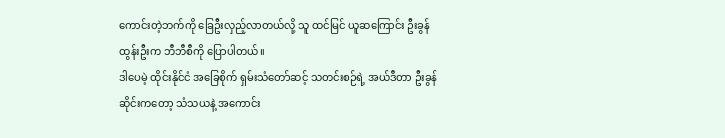ကောင်းတဲ့ဘက်ကို ခြေဦးလှည့်လာတယ်လို့ သူ ထင်မြင် ယူဆကြောင်း ဦးခွန်ထွန်းဦးက ဘီဘီစီကို ပြောပါတယ်။
ဒါပေမဲ့ ထိုင်းနိုင်ငံ အခြေစိုက် ရှမ်းသံတော်ဆင့် သတင်းစဉ်ရဲ့ အယ်ဒီတာ ဦးခွန်ဆိုင်းကတော့ သံသယနဲ့ အကောင်း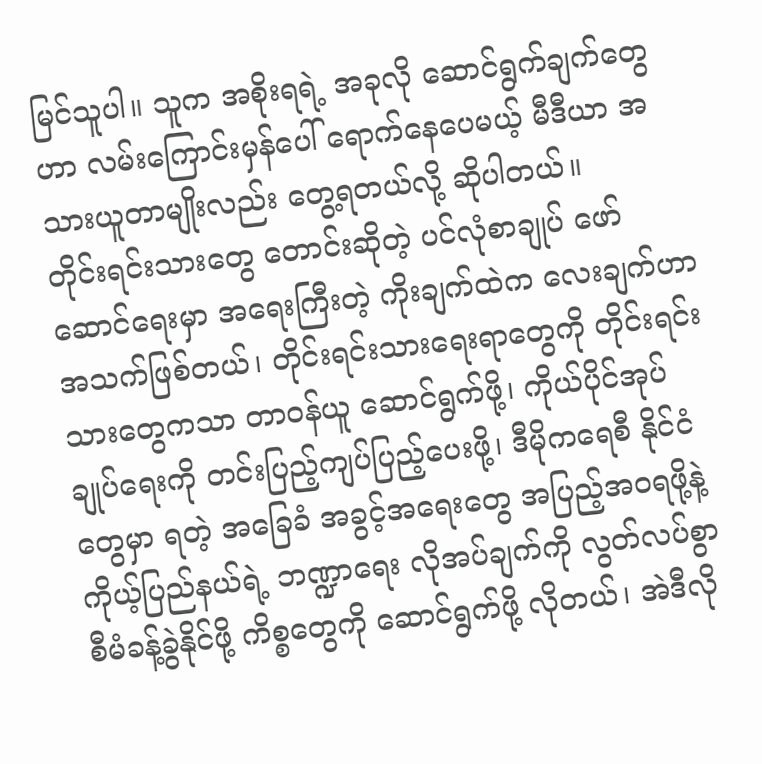မြင်သူပါ။ သူက အစိုးရရဲ့ အခုလို ဆောင်ရွက်ချက်တွေဟာ လမ်းကြောင်းမှန်ပေါ် ရောက်နေပေမယ့် မီဒီယာ အသားယူတာမျိုးလည်း တွေ့ရတယ်လို့ ဆိုပါတယ်။
တိုင်းရင်းသားတွေ တောင်းဆိုတဲ့ ပင်လုံစာချုပ် ဖော်ဆောင်ရေးမှာ အရေးကြီးတဲ့ ကိုးချက်ထဲက လေးချက်ဟာ အသက်ဖြစ်တယ်၊ တိုင်းရင်းသားရေးရာတွေကို တိုင်းရင်းသားတွေကသာ တာ၀န်ယူ ဆောင်ရွက်ဖို့၊ ကိုယ်ပိုင်အုပ်ချုပ်ရေးကို တင်းပြည့်ကျပ်ပြည့်ပေးဖို့၊ ဒီမိုကရေစီ နိုင်ငံတွေမှာ ရတဲ့ အခြေခံ အခွင့်အရေးတွေ အပြည့်အဝရဖို့နဲ့ ကိုယ့်ပြည်နယ်ရဲ့ ဘဏ္ဍာရေး လိုအပ်ချက်ကို လွတ်လပ်စွာ စီမံခန့်ခွဲနိုင်ဖို့ ကိစ္စတွေကို ဆောင်ရွက်ဖို့ လိုတယ်၊ အဲဒီလို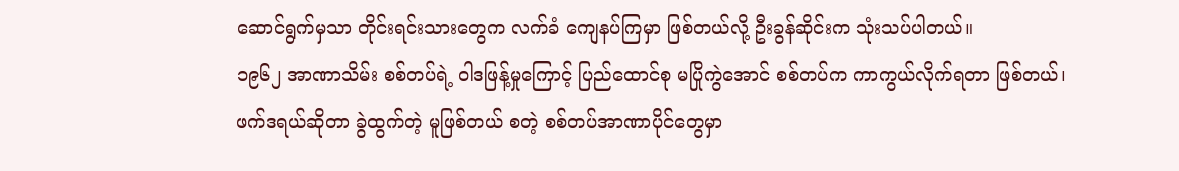ဆောင်ရွက်မှသာ တိုင်းရင်းသားတွေက လက်ခံ ကျေနပ်ကြမှာ ဖြစ်တယ်လို့ ဦးခွန်ဆိုင်းက သုံးသပ်ပါတယ်။
၁၉၆၂ အာဏာသိမ်း စစ်တပ်ရဲ့ ဝါဒဖြန့်မှုကြောင့် ပြည်ထောင်စု မပြိုကွဲအောင် စစ်တပ်က ကာကွယ်လိုက်ရတာ ဖြစ်တယ်၊ ဖက်ဒရယ်ဆိုတာ ခွဲထွက်တဲ့ မူဖြစ်တယ် စတဲ့ စစ်တပ်အာဏာပိုင်တွေမှာ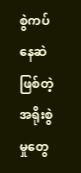စွဲကပ်နေဆဲ ဖြစ်တဲ့ အရိုးစွဲမှုတွေ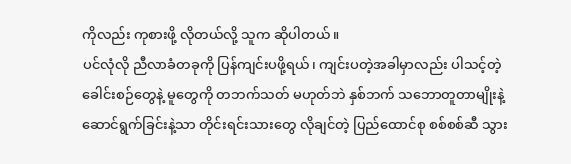ကိုလည်း ကုစားဖို့ လိုတယ်လို့ သူက ဆိုပါတယ်။
ပင်လုံလို ညီလာခံတခုကို ပြန်ကျင်းပဖို့ရယ်၊ ကျင်းပတဲ့အခါမှာလည်း ပါသင့်တဲ့ ခေါင်းစဉ်တွေနဲ့ မူတွေကို တဘက်သတ် မဟုတ်ဘဲ နှစ်ဘက် သဘောတူတာမျိုးနဲ့ ဆောင်ရွက်ခြင်းနဲ့သာ တိုင်းရင်းသားတွေ လိုချင်တဲ့ ပြည်ထောင်စု စစ်စစ်ဆီ သွား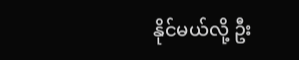နိုင်မယ်လို့ ဦး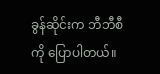ခွန်ဆိုင်းက ဘီဘီစီကို ပြောပါတယ်။